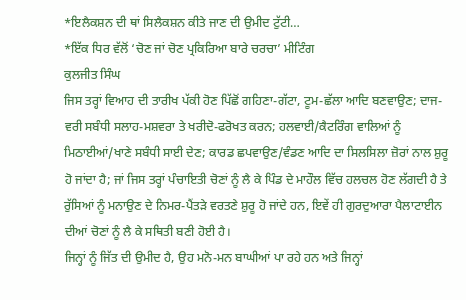*ਇਲੈਕਸ਼ਨ ਦੀ ਥਾਂ ਸਿਲੈਕਸ਼ਨ ਕੀਤੇ ਜਾਣ ਦੀ ਉਮੀਦ ਟੁੱਟੀ…
*ਇੱਕ ਧਿਰ ਵੱਲੋਂ ‘ਚੋਣ ਜਾਂ ਚੋਣ ਪ੍ਰਕਿਰਿਆ ਬਾਰੇ ਚਰਚਾ’ ਮੀਟਿੰਗ
ਕੁਲਜੀਤ ਸਿੰਘ
ਜਿਸ ਤਰ੍ਹਾਂ ਵਿਆਹ ਦੀ ਤਾਰੀਖ ਪੱਕੀ ਹੋਣ ਪਿੱਛੋਂ ਗਹਿਣਾ-ਗੱਟਾ, ਟੂਮ-ਛੱਲਾ ਆਦਿ ਬਣਵਾਉਣ; ਦਾਜ-ਵਰੀ ਸਬੰਧੀ ਸਲਾਹ-ਮਸ਼ਵਰਾ ਤੇ ਖਰੀਦੋ-ਫਰੋਖਤ ਕਰਨ; ਹਲਵਾਈ/ਕੈਟਰਿੰਗ ਵਾਲਿਆਂ ਨੂੰ ਮਿਠਾਈਆਂ/ਖਾਣੇ ਸਬੰਧੀ ਸਾਈ ਦੇਣ; ਕਾਰਡ ਛਪਵਾਉਣ/ਵੰਡਣ ਆਦਿ ਦਾ ਸਿਲਸਿਲਾ ਜ਼ੋਰਾਂ ਨਾਲ ਸ਼ੁਰੂ ਹੋ ਜਾਂਦਾ ਹੈ; ਜਾਂ ਜਿਸ ਤਰ੍ਹਾਂ ਪੰਚਾਇਤੀ ਚੋਣਾਂ ਨੂੰ ਲੈ ਕੇ ਪਿੰਡ ਦੇ ਮਾਹੌਲ ਵਿੱਚ ਹਲਚਲ ਹੋਣ ਲੱਗਦੀ ਹੈ ਤੇ ਰੁੱਸਿਆਂ ਨੂੰ ਮਨਾਉਣ ਦੇ ਨਿਮਰ-ਪੈਂਤੜੇ ਵਰਤਣੇ ਸ਼ੁਰੂ ਹੋ ਜਾਂਦੇ ਹਨ, ਇਵੇਂ ਹੀ ਗੁਰਦੁਆਰਾ ਪੈਲਾਟਾਈਨ ਦੀਆਂ ਚੋਣਾਂ ਨੂੰ ਲੈ ਕੇ ਸਥਿਤੀ ਬਣੀ ਹੋਈ ਹੈ।
ਜਿਨ੍ਹਾਂ ਨੂੰ ਜਿੱਤ ਦੀ ਉਮੀਦ ਹੈ, ਉਹ ਮਨੋ-ਮਨ ਬਾਘੀਆਂ ਪਾ ਰਹੇ ਹਨ ਅਤੇ ਜਿਨ੍ਹਾਂ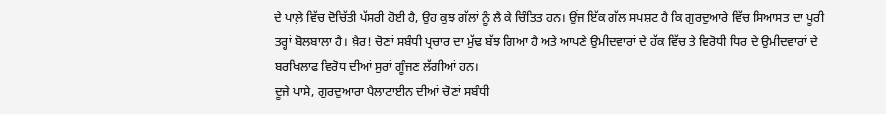ਦੇ ਪਾਲ਼ੇ ਵਿੱਚ ਦੋਚਿੱਤੀ ਪੱਸਰੀ ਹੋਈ ਹੈ, ਉਹ ਕੁਝ ਗੱਲਾਂ ਨੂੰ ਲੈ ਕੇ ਚਿੰਤਿਤ ਹਨ। ਉਂਜ ਇੱਕ ਗੱਲ ਸਪਸ਼ਟ ਹੈ ਕਿ ਗੁਰਦੁਆਰੇ ਵਿੱਚ ਸਿਆਸਤ ਦਾ ਪੂਰੀ ਤਰ੍ਹਾਂ ਬੋਲਬਾਲਾ ਹੈ। ਖ਼ੈਰ! ਚੋਣਾਂ ਸਬੰਧੀ ਪ੍ਰਚਾਰ ਦਾ ਮੁੱਢ ਬੱਝ ਗਿਆ ਹੈ ਅਤੇ ਆਪਣੇ ਉਮੀਦਵਾਰਾਂ ਦੇ ਹੱਕ ਵਿੱਚ ਤੇ ਵਿਰੋਧੀ ਧਿਰ ਦੇ ਉਮੀਦਵਾਰਾਂ ਦੇ ਬਰਖਿਲਾਫ ਵਿਰੋਧ ਦੀਆਂ ਸੁਰਾਂ ਗੂੰਜਣ ਲੱਗੀਆਂ ਹਨ।
ਦੂਜੇ ਪਾਸੇ, ਗੁਰਦੁਆਰਾ ਪੈਲਾਟਾਈਨ ਦੀਆਂ ਚੋਣਾਂ ਸਬੰਧੀ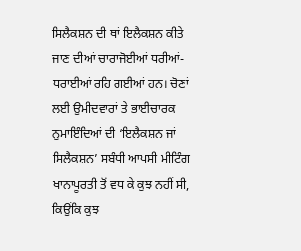ਸਿਲੈਕਸ਼ਨ ਦੀ ਥਾਂ ਇਲੈਕਸ਼ਨ ਕੀਤੇ ਜਾਣ ਦੀਆਂ ਚਾਰਾਜੋਈਆਂ ਧਰੀਆਂ-ਧਰਾਈਆਂ ਰਹਿ ਗਈਆਂ ਹਨ। ਚੋਣਾਂ ਲਈ ਉਮੀਦਵਾਰਾਂ ਤੇ ਭਾਈਚਾਰਕ ਨੁਮਾਇੰਦਿਆਂ ਦੀ ‘ਇਲੈਕਸ਼ਨ ਜਾਂ ਸਿਲੈਕਸ਼ਨ’ ਸਬੰਧੀ ਆਪਸੀ ਮੀਟਿੰਗ ਖਾਨਾਪੂਰਤੀ ਤੋਂ ਵਧ ਕੇ ਕੁਝ ਨਹੀਂ ਸੀ, ਕਿਉਂਕਿ ਕੁਝ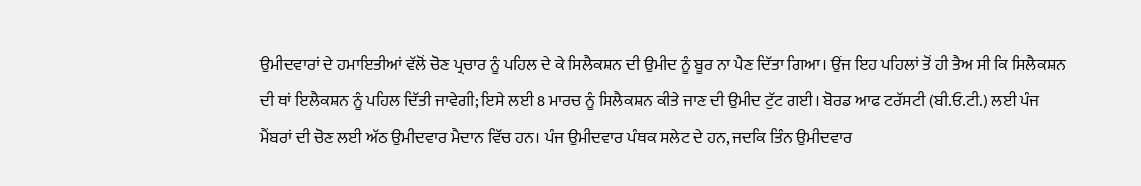ਉਮੀਦਵਾਰਾਂ ਦੇ ਹਮਾਇਤੀਆਂ ਵੱਲੋਂ ਚੋਣ ਪ੍ਰਚਾਰ ਨੂੰ ਪਹਿਲ ਦੇ ਕੇ ਸਿਲੈਕਸ਼ਨ ਦੀ ਉਮੀਦ ਨੂੰ ਬੂਰ ਨਾ ਪੈਣ ਦਿੱਤਾ ਗਿਆ। ਉਂਜ ਇਹ ਪਹਿਲਾਂ ਤੋਂ ਹੀ ਤੈਅ ਸੀ ਕਿ ਸਿਲੈਕਸ਼ਨ ਦੀ ਥਾਂ ਇਲੈਕਸ਼ਨ ਨੂੰ ਪਹਿਲ ਦਿੱਤੀ ਜਾਵੇਗੀ; ਇਸੇ ਲਈ 8 ਮਾਰਚ ਨੂੰ ਸਿਲੈਕਸ਼ਨ ਕੀਤੇ ਜਾਣ ਦੀ ਉਮੀਦ ਟੁੱਟ ਗਈ। ਬੋਰਡ ਆਫ ਟਰੱਸਟੀ (ਬੀ.ਓ.ਟੀ.) ਲਈ ਪੰਜ ਮੈਂਬਰਾਂ ਦੀ ਚੋਣ ਲਈ ਅੱਠ ਉਮੀਦਵਾਰ ਮੈਦਾਨ ਵਿੱਚ ਹਨ। ਪੰਜ ਉਮੀਦਵਾਰ ਪੰਥਕ ਸਲੇਟ ਦੇ ਹਨ, ਜਦਕਿ ਤਿੰਨ ਉਮੀਦਵਾਰ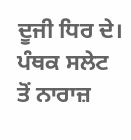ਦੂਜੀ ਧਿਰ ਦੇ। ਪੰਥਕ ਸਲੇਟ ਤੋਂ ਨਾਰਾਜ਼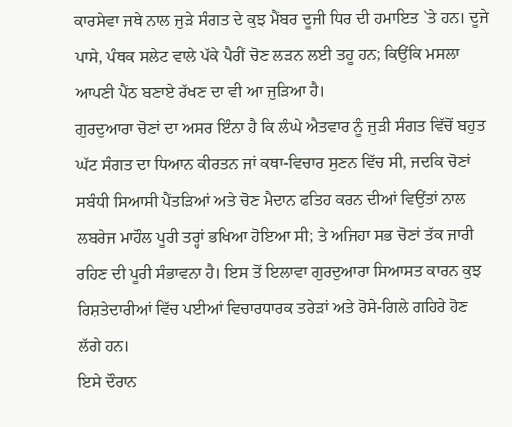ਕਾਰਸੇਵਾ ਜਥੇ ਨਾਲ ਜੁੜੇ ਸੰਗਤ ਦੇ ਕੁਝ ਮੈਂਬਰ ਦੂਜੀ ਧਿਰ ਦੀ ਹਮਾਇਤ `ਤੇ ਹਨ। ਦੂਜੇ ਪਾਸੇ, ਪੰਥਕ ਸਲੇਟ ਵਾਲੇ ਪੱਕੇ ਪੈਰੀਂ ਚੋਣ ਲੜਨ ਲਈ ਤਹੂ ਹਨ; ਕਿਉਂਕਿ ਮਸਲਾ ਆਪਣੀ ਪੈਂਠ ਬਣਾਏ ਰੱਖਣ ਦਾ ਵੀ ਆ ਜੁੜਿਆ ਹੈ।
ਗੁਰਦੁਆਰਾ ਚੋਣਾਂ ਦਾ ਅਸਰ ਇੰਨਾ ਹੈ ਕਿ ਲੰਘੇ ਐਤਵਾਰ ਨੂੰ ਜੁੜੀ ਸੰਗਤ ਵਿੱਚੋਂ ਬਹੁਤ ਘੱਟ ਸੰਗਤ ਦਾ ਧਿਆਨ ਕੀਰਤਨ ਜਾਂ ਕਥਾ-ਵਿਚਾਰ ਸੁਣਨ ਵਿੱਚ ਸੀ, ਜਦਕਿ ਚੋਣਾਂ ਸਬੰਧੀ ਸਿਆਸੀ ਪੈਂਤੜਿਆਂ ਅਤੇ ਚੋਣ ਮੈਦਾਨ ਫਤਿਹ ਕਰਨ ਦੀਆਂ ਵਿਉਂਤਾਂ ਨਾਲ ਲਬਰੇਜ ਮਾਹੌਲ ਪੂਰੀ ਤਰ੍ਹਾਂ ਭਖਿਆ ਹੋਇਆ ਸੀ; ਤੇ ਅਜਿਹਾ ਸਭ ਚੋਣਾਂ ਤੱਕ ਜਾਰੀ ਰਹਿਣ ਦੀ ਪੂਰੀ ਸੰਭਾਵਨਾ ਹੈ। ਇਸ ਤੋਂ ਇਲਾਵਾ ਗੁਰਦੁਆਰਾ ਸਿਆਸਤ ਕਾਰਨ ਕੁਝ ਰਿਸ਼ਤੇਦਾਰੀਆਂ ਵਿੱਚ ਪਈਆਂ ਵਿਚਾਰਧਾਰਕ ਤਰੇੜਾਂ ਅਤੇ ਰੋਸੇ-ਗਿਲੇ ਗਹਿਰੇ ਹੋਣ ਲੱਗੇ ਹਨ।
ਇਸੇ ਦੌਰਾਨ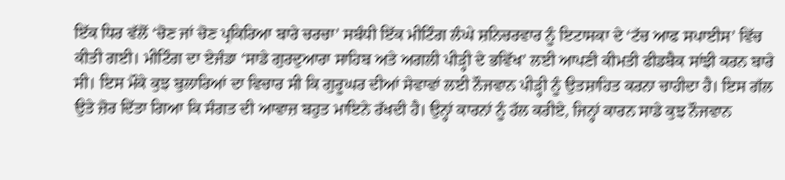ਇੱਕ ਧਿਰ ਵੱਲੋਂ ‘ਚੋਣ ਜਾਂ ਚੋਣ ਪ੍ਰਕਿਰਿਆ ਬਾਰੇ ਚਰਚਾ’ ਸਬੰਧੀ ਇੱਕ ਮੀਟਿੰਗ ਲੰਘੇ ਸ਼ਨਿਚਰਵਾਰ ਨੂੰ ਇਟਾਸਕਾ ਦੇ ‘ਟੱਚ ਆਫ ਸਪਾਈਸ’ ਵਿੱਚ ਕੀਤੀ ਗਈ। ਮੀਟਿੰਗ ਦਾ ਏਜੰਡਾ ‘ਸਾਡੇ ਗੁਰਦੁਆਰਾ ਸਾਹਿਬ ਅਤੇ ਅਗਲੀ ਪੀੜ੍ਹੀ ਦੇ ਭਵਿੱਖ’ ਲਈ ਆਪਣੀ ਕੀਮਤੀ ਫੀਡਬੈਕ ਸਾਂਝੀ ਕਰਨ ਬਾਰੇ ਸੀ। ਇਸ ਮੌਕੇ ਕੁਝ ਬੁਲਾਰਿਆਂ ਦਾ ਵਿਚਾਰ ਸੀ ਕਿ ਗੁਰੂਘਰ ਦੀਆਂ ਸੇਵਾਵਾਂ ਲਈ ਨੌਜਵਾਨ ਪੀੜ੍ਹੀ ਨੂੰ ਉਤਸ਼ਾਹਿਤ ਕਰਨਾ ਚਾਹੀਦਾ ਹੈ। ਇਸ ਗੱਲ ਉਤੇ ਜ਼ੋਰ ਦਿੱਤਾ ਗਿਆ ਕਿ ਸੰਗਤ ਦੀ ਆਵਾਜ਼ ਬਹੁਤ ਮਾਇਨੇ ਰੱਖਦੀ ਹੈ। ਉਨ੍ਹਾਂ ਕਾਰਨਾਂ ਨੂੰ ਹੱਲ ਕਰੀਏ, ਜਿਨ੍ਹਾਂ ਕਾਰਨ ਸਾਡੇ ਕੁਝ ਨੌਜਵਾਨ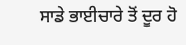ਸਾਡੇ ਭਾਈਚਾਰੇ ਤੋਂ ਦੂਰ ਹੋ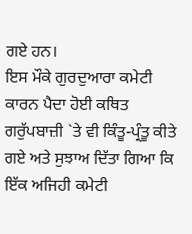ਗਏ ਹਨ।
ਇਸ ਮੌਕੇ ਗੁਰਦੁਆਰਾ ਕਮੇਟੀ ਕਾਰਨ ਪੈਦਾ ਹੋਈ ਕਥਿਤ ਗਰੁੱਪਬਾਜ਼ੀ `ਤੇ ਵੀ ਕਿੰਤੂ-ਪ੍ਰੰਤੂ ਕੀਤੇ ਗਏ ਅਤੇ ਸੁਝਾਅ ਦਿੱਤਾ ਗਿਆ ਕਿ ਇੱਕ ਅਜਿਹੀ ਕਮੇਟੀ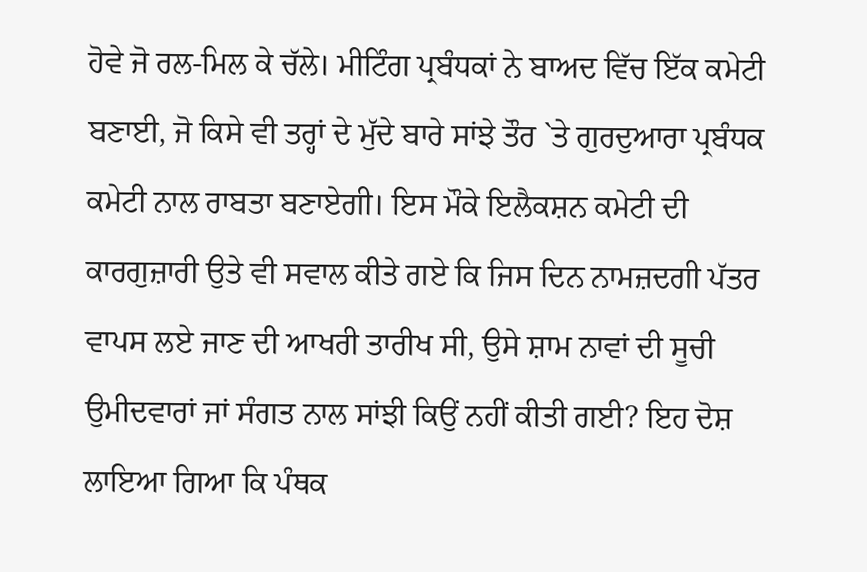ਹੋਵੇ ਜੋ ਰਲ-ਮਿਲ ਕੇ ਚੱਲੇ। ਮੀਟਿੰਗ ਪ੍ਰਬੰਧਕਾਂ ਨੇ ਬਾਅਦ ਵਿੱਚ ਇੱਕ ਕਮੇਟੀ ਬਣਾਈ, ਜੋ ਕਿਸੇ ਵੀ ਤਰ੍ਹਾਂ ਦੇ ਮੁੱਦੇ ਬਾਰੇ ਸਾਂਝੇ ਤੌਰ `ਤੇ ਗੁਰਦੁਆਰਾ ਪ੍ਰਬੰਧਕ ਕਮੇਟੀ ਨਾਲ ਰਾਬਤਾ ਬਣਾਏਗੀ। ਇਸ ਮੌਕੇ ਇਲੈਕਸ਼ਨ ਕਮੇਟੀ ਦੀ ਕਾਰਗੁਜ਼ਾਰੀ ਉਤੇ ਵੀ ਸਵਾਲ ਕੀਤੇ ਗਏ ਕਿ ਜਿਸ ਦਿਨ ਨਾਮਜ਼ਦਗੀ ਪੱਤਰ ਵਾਪਸ ਲਏ ਜਾਣ ਦੀ ਆਖਰੀ ਤਾਰੀਖ ਸੀ, ਉਸੇ ਸ਼ਾਮ ਨਾਵਾਂ ਦੀ ਸੂਚੀ ਉਮੀਦਵਾਰਾਂ ਜਾਂ ਸੰਗਤ ਨਾਲ ਸਾਂਝੀ ਕਿਉਂ ਨਹੀਂ ਕੀਤੀ ਗਈ? ਇਹ ਦੋਸ਼ ਲਾਇਆ ਗਿਆ ਕਿ ਪੰਥਕ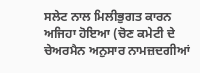ਸਲੇਟ ਨਾਲ ਮਿਲੀਭੁਗਤ ਕਾਰਨ ਅਜਿਹਾ ਹੋਇਆ (ਚੋਣ ਕਮੇਟੀ ਦੇ ਚੇਅਰਮੈਨ ਅਨੁਸਾਰ ਨਾਮਜ਼ਦਗੀਆਂ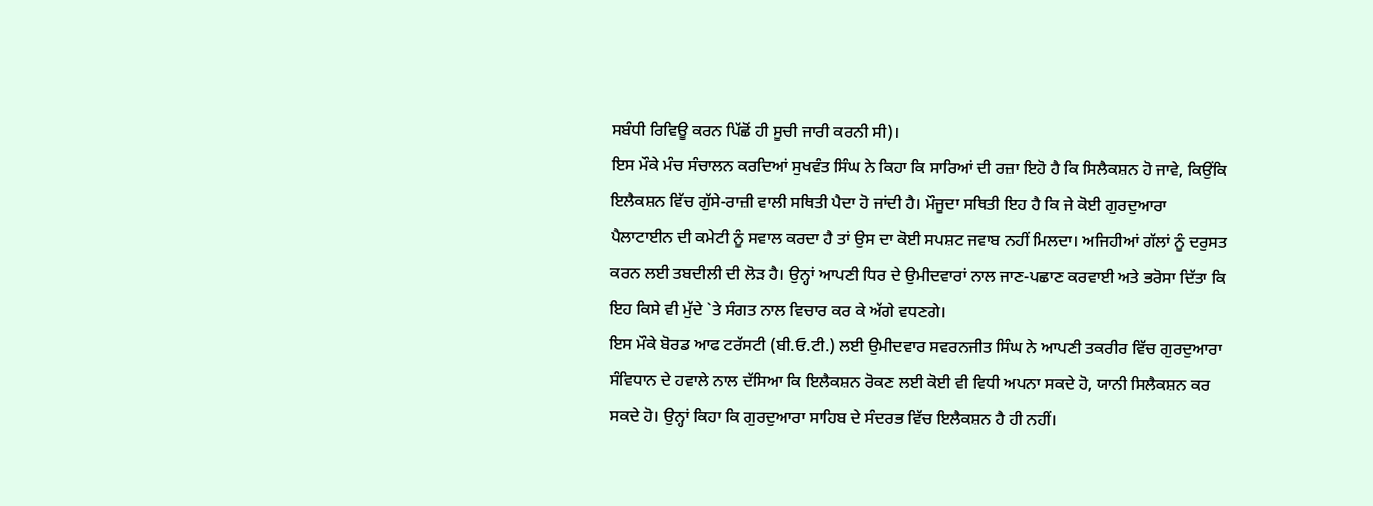ਸਬੰਧੀ ਰਿਵਿਊ ਕਰਨ ਪਿੱਛੋਂ ਹੀ ਸੂਚੀ ਜਾਰੀ ਕਰਨੀ ਸੀ)।
ਇਸ ਮੌਕੇ ਮੰਚ ਸੰਚਾਲਨ ਕਰਦਿਆਂ ਸੁਖਵੰਤ ਸਿੰਘ ਨੇ ਕਿਹਾ ਕਿ ਸਾਰਿਆਂ ਦੀ ਰਜ਼ਾ ਇਹੋ ਹੈ ਕਿ ਸਿਲੈਕਸ਼ਨ ਹੋ ਜਾਵੇ, ਕਿਉਂਕਿ ਇਲੈਕਸ਼ਨ ਵਿੱਚ ਗੁੱਸੇ-ਰਾਜ਼ੀ ਵਾਲੀ ਸਥਿਤੀ ਪੈਦਾ ਹੋ ਜਾਂਦੀ ਹੈ। ਮੌਜੂਦਾ ਸਥਿਤੀ ਇਹ ਹੈ ਕਿ ਜੇ ਕੋਈ ਗੁਰਦੁਆਰਾ ਪੈਲਾਟਾਈਨ ਦੀ ਕਮੇਟੀ ਨੂੰ ਸਵਾਲ ਕਰਦਾ ਹੈ ਤਾਂ ਉਸ ਦਾ ਕੋਈ ਸਪਸ਼ਟ ਜਵਾਬ ਨਹੀਂ ਮਿਲਦਾ। ਅਜਿਹੀਆਂ ਗੱਲਾਂ ਨੂੰ ਦਰੁਸਤ ਕਰਨ ਲਈ ਤਬਦੀਲੀ ਦੀ ਲੋੜ ਹੈ। ਉਨ੍ਹਾਂ ਆਪਣੀ ਧਿਰ ਦੇ ਉਮੀਦਵਾਰਾਂ ਨਾਲ ਜਾਣ-ਪਛਾਣ ਕਰਵਾਈ ਅਤੇ ਭਰੋਸਾ ਦਿੱਤਾ ਕਿ ਇਹ ਕਿਸੇ ਵੀ ਮੁੱਦੇ `ਤੇ ਸੰਗਤ ਨਾਲ ਵਿਚਾਰ ਕਰ ਕੇ ਅੱਗੇ ਵਧਣਗੇ।
ਇਸ ਮੌਕੇ ਬੋਰਡ ਆਫ ਟਰੱਸਟੀ (ਬੀ.ਓ.ਟੀ.) ਲਈ ਉਮੀਦਵਾਰ ਸਵਰਨਜੀਤ ਸਿੰਘ ਨੇ ਆਪਣੀ ਤਕਰੀਰ ਵਿੱਚ ਗੁਰਦੁਆਰਾ ਸੰਵਿਧਾਨ ਦੇ ਹਵਾਲੇ ਨਾਲ ਦੱਸਿਆ ਕਿ ਇਲੈਕਸ਼ਨ ਰੋਕਣ ਲਈ ਕੋਈ ਵੀ ਵਿਧੀ ਅਪਨਾ ਸਕਦੇ ਹੋ, ਯਾਨੀ ਸਿਲੈਕਸ਼ਨ ਕਰ ਸਕਦੇ ਹੋ। ਉਨ੍ਹਾਂ ਕਿਹਾ ਕਿ ਗੁਰਦੁਆਰਾ ਸਾਹਿਬ ਦੇ ਸੰਦਰਭ ਵਿੱਚ ਇਲੈਕਸ਼ਨ ਹੈ ਹੀ ਨਹੀਂ।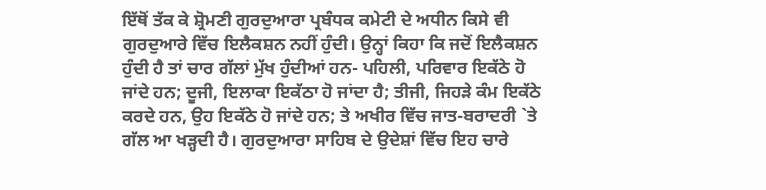ਇੱਥੋਂ ਤੱਕ ਕੇ ਸ਼੍ਰੋਮਣੀ ਗੁਰਦੁਆਰਾ ਪ੍ਰਬੰਧਕ ਕਮੇਟੀ ਦੇ ਅਧੀਨ ਕਿਸੇ ਵੀ ਗੁਰਦੁਆਰੇ ਵਿੱਚ ਇਲੈਕਸ਼ਨ ਨਹੀਂ ਹੁੰਦੀ। ਉਨ੍ਹਾਂ ਕਿਹਾ ਕਿ ਜਦੋਂ ਇਲੈਕਸ਼ਨ ਹੁੰਦੀ ਹੈ ਤਾਂ ਚਾਰ ਗੱਲਾਂ ਮੁੱਖ ਹੁੰਦੀਆਂ ਹਨ- ਪਹਿਲੀ, ਪਰਿਵਾਰ ਇਕੱਠੇ ਹੋ ਜਾਂਦੇ ਹਨ; ਦੂਜੀ, ਇਲਾਕਾ ਇਕੱਠਾ ਹੋ ਜਾਂਦਾ ਹੈ; ਤੀਜੀ, ਜਿਹੜੇ ਕੰਮ ਇਕੱਠੇ ਕਰਦੇ ਹਨ, ਉਹ ਇਕੱਠੇ ਹੋ ਜਾਂਦੇ ਹਨ; ਤੇ ਅਖੀਰ ਵਿੱਚ ਜਾਤ-ਬਰਾਦਰੀ `ਤੇ ਗੱਲ ਆ ਖੜ੍ਹਦੀ ਹੈ। ਗੁਰਦੁਆਰਾ ਸਾਹਿਬ ਦੇ ਉਦੇਸ਼ਾਂ ਵਿੱਚ ਇਹ ਚਾਰੇ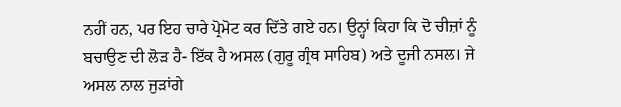ਨਹੀਂ ਹਨ, ਪਰ ਇਹ ਚਾਰੇ ਪ੍ਰੋਮੋਟ ਕਰ ਦਿੱਤੇ ਗਏ ਹਨ। ਉਨ੍ਹਾਂ ਕਿਹਾ ਕਿ ਦੋ ਚੀਜ਼ਾਂ ਨੂੰ ਬਚਾਉਣ ਦੀ ਲੋੜ ਹੈ- ਇੱਕ ਹੈ ਅਸਲ (ਗੁਰੂ ਗ੍ਰੰਥ ਸਾਹਿਬ) ਅਤੇ ਦੂਜੀ ਨਸਲ। ਜੇ ਅਸਲ ਨਾਲ ਜੁੜਾਂਗੇ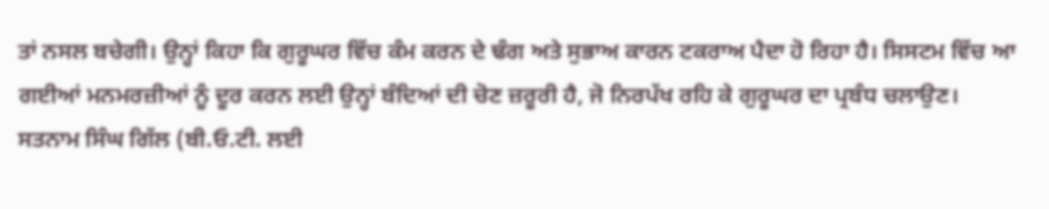ਤਾਂ ਨਸਲ ਬਚੇਗੀ। ਉਨ੍ਹਾਂ ਕਿਹਾ ਕਿ ਗੁਰੂਘਰ ਵਿੱਚ ਕੰਮ ਕਰਨ ਦੇ ਢੰਗ ਅਤੇ ਸੁਭਾਅ ਕਾਰਨ ਟਕਰਾਅ ਪੈਦਾ ਹੋ ਰਿਹਾ ਹੈ। ਸਿਸਟਮ ਵਿੱਚ ਆ ਗਈਆਂ ਮਨਮਰਜ਼ੀਆਂ ਨੂੰ ਦੂਰ ਕਰਨ ਲਈ ਉਨ੍ਹਾਂ ਬੰਦਿਆਂ ਦੀ ਚੋਣ ਜ਼ਰੂਰੀ ਹੈ, ਜੋ ਨਿਰਪੱਖ ਰਹਿ ਕੇ ਗੁਰੂਘਰ ਦਾ ਪ੍ਰਬੰਧ ਚਲਾਉਣ।
ਸਤਨਾਮ ਸਿੰਘ ਗਿੱਲ (ਬੀ.ਓ.ਟੀ. ਲਈ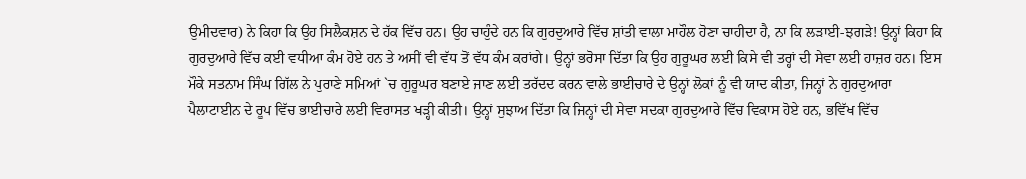ਉਮੀਦਵਾਰ) ਨੇ ਕਿਹਾ ਕਿ ਉਹ ਸਿਲੈਕਸ਼ਨ ਦੇ ਹੱਕ ਵਿੱਚ ਹਨ। ਉਹ ਚਾਹੁੰਦੇ ਹਨ ਕਿ ਗੁਰਦੁਆਰੇ ਵਿੱਚ ਸ਼ਾਂਤੀ ਵਾਲਾ ਮਾਹੌਲ ਹੋਣਾ ਚਾਹੀਦਾ ਹੈ, ਨਾ ਕਿ ਲੜਾਈ-ਝਗੜੇ! ਉਨ੍ਹਾਂ ਕਿਹਾ ਕਿ ਗੁਰਦੁਆਰੇ ਵਿੱਚ ਕਈ ਵਧੀਆ ਕੰਮ ਹੋਏ ਹਨ ਤੇ ਅਸੀਂ ਵੀ ਵੱਧ ਤੋਂ ਵੱਧ ਕੰਮ ਕਰਾਂਗੇ। ਉਨ੍ਹਾਂ ਭਰੋਸਾ ਦਿੱਤਾ ਕਿ ਉਹ ਗੁਰੂਘਰ ਲਈ ਕਿਸੇ ਵੀ ਤਰ੍ਹਾਂ ਦੀ ਸੇਵਾ ਲਈ ਹਾਜ਼ਰ ਹਨ। ਇਸ ਮੌਕੇ ਸਤਨਾਮ ਸਿੰਘ ਗਿੱਲ ਨੇ ਪੁਰਾਣੇ ਸਮਿਆਂ `ਚ ਗੁਰੂਘਰ ਬਣਾਏ ਜਾਣ ਲਈ ਤਰੱਦਦ ਕਰਨ ਵਾਲੇ ਭਾਈਚਾਰੇ ਦੇ ਉਨ੍ਹਾਂ ਲੋਕਾਂ ਨੂੰ ਵੀ ਯਾਦ ਕੀਤਾ, ਜਿਨ੍ਹਾਂ ਨੇ ਗੁਰਦੁਆਰਾ ਪੈਲਾਟਾਈਨ ਦੇ ਰੂਪ ਵਿੱਚ ਭਾਈਚਾਰੇ ਲਈ ਵਿਰਾਸਤ ਖੜ੍ਹੀ ਕੀਤੀ। ਉਨ੍ਹਾਂ ਸੁਝਾਅ ਦਿੱਤਾ ਕਿ ਜਿਨ੍ਹਾਂ ਦੀ ਸੇਵਾ ਸਦਕਾ ਗੁਰਦੁਆਰੇ ਵਿੱਚ ਵਿਕਾਸ ਹੋਏ ਹਨ, ਭਵਿੱਖ ਵਿੱਚ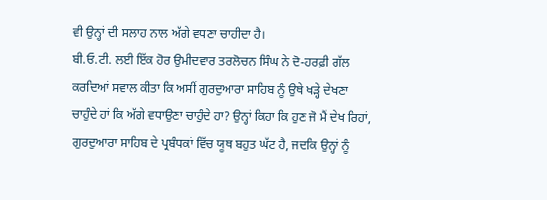ਵੀ ਉਨ੍ਹਾਂ ਦੀ ਸਲਾਹ ਨਾਲ ਅੱਗੇ ਵਧਣਾ ਚਾਹੀਦਾ ਹੈ।
ਬੀ.ਓ.ਟੀ. ਲਈ ਇੱਕ ਹੋਰ ਉਮੀਦਵਾਰ ਤਰਲੋਚਨ ਸਿੰਘ ਨੇ ਦੋ-ਹਰਫ਼ੀ ਗੱਲ ਕਰਦਿਆਂ ਸਵਾਲ ਕੀਤਾ ਕਿ ਅਸੀਂ ਗੁਰਦੁਆਰਾ ਸਾਹਿਬ ਨੂੰ ਉਥੇ ਖੜ੍ਹੇ ਦੇਖਣਾ ਚਾਹੁੰਦੇ ਹਾਂ ਕਿ ਅੱਗੇ ਵਧਾਉਣਾ ਚਾਹੁੰਦੇ ਹਾ? ਉਨ੍ਹਾਂ ਕਿਹਾ ਕਿ ਹੁਣ ਜੋ ਮੈਂ ਦੇਖ ਰਿਹਾਂ, ਗੁਰਦੁਆਰਾ ਸਾਹਿਬ ਦੇ ਪ੍ਰਬੰਧਕਾਂ ਵਿੱਚ ਯੂਥ ਬਹੁਤ ਘੱਟ ਹੈ, ਜਦਕਿ ਉਨ੍ਹਾਂ ਨੂੰ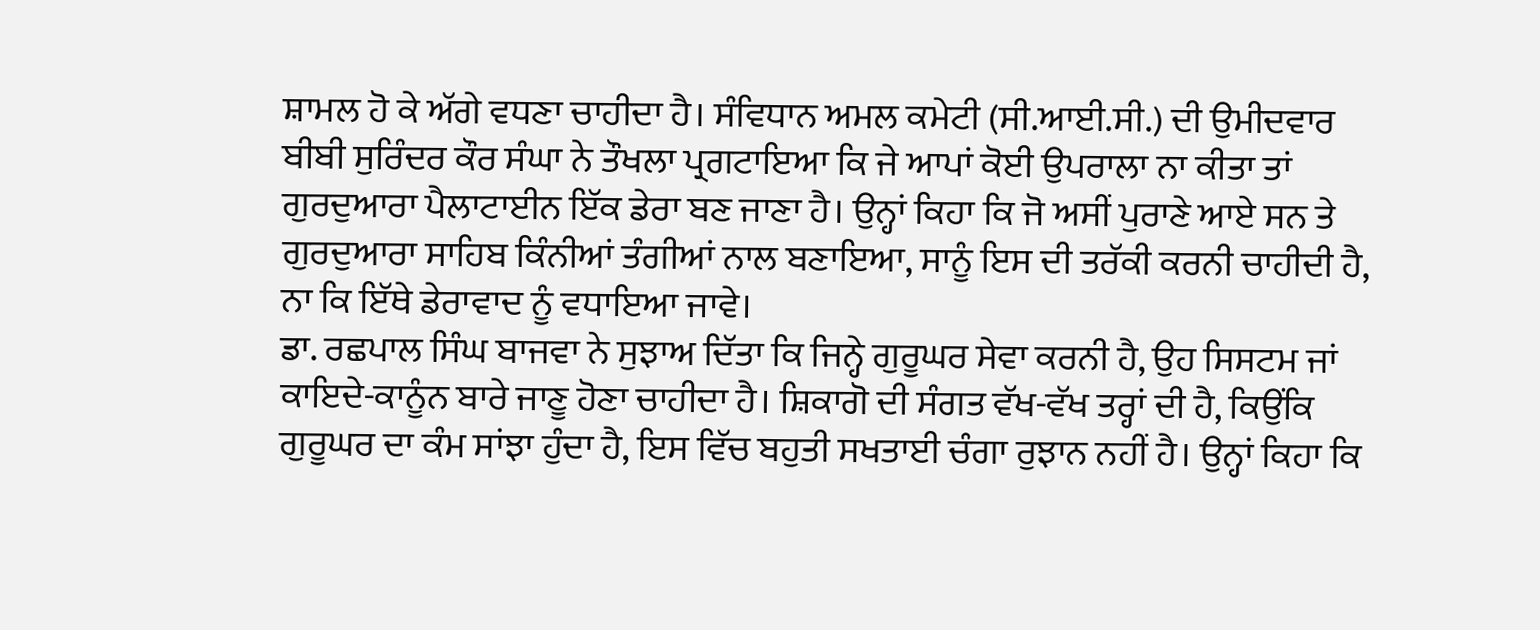ਸ਼ਾਮਲ ਹੋ ਕੇ ਅੱਗੇ ਵਧਣਾ ਚਾਹੀਦਾ ਹੈ। ਸੰਵਿਧਾਨ ਅਮਲ ਕਮੇਟੀ (ਸੀ.ਆਈ.ਸੀ.) ਦੀ ਉਮੀਦਵਾਰ ਬੀਬੀ ਸੁਰਿੰਦਰ ਕੌਰ ਸੰਘਾ ਨੇ ਤੌਖਲਾ ਪ੍ਰਗਟਾਇਆ ਕਿ ਜੇ ਆਪਾਂ ਕੋਈ ਉਪਰਾਲਾ ਨਾ ਕੀਤਾ ਤਾਂ ਗੁਰਦੁਆਰਾ ਪੈਲਾਟਾਈਨ ਇੱਕ ਡੇਰਾ ਬਣ ਜਾਣਾ ਹੈ। ਉਨ੍ਹਾਂ ਕਿਹਾ ਕਿ ਜੋ ਅਸੀਂ ਪੁਰਾਣੇ ਆਏ ਸਨ ਤੇ ਗੁਰਦੁਆਰਾ ਸਾਹਿਬ ਕਿੰਨੀਆਂ ਤੰਗੀਆਂ ਨਾਲ ਬਣਾਇਆ, ਸਾਨੂੰ ਇਸ ਦੀ ਤਰੱਕੀ ਕਰਨੀ ਚਾਹੀਦੀ ਹੈ, ਨਾ ਕਿ ਇੱਥੇ ਡੇਰਾਵਾਦ ਨੂੰ ਵਧਾਇਆ ਜਾਵੇ।
ਡਾ. ਰਛਪਾਲ ਸਿੰਘ ਬਾਜਵਾ ਨੇ ਸੁਝਾਅ ਦਿੱਤਾ ਕਿ ਜਿਨ੍ਹੇ ਗੁਰੂਘਰ ਸੇਵਾ ਕਰਨੀ ਹੈ, ਉਹ ਸਿਸਟਮ ਜਾਂ ਕਾਇਦੇ-ਕਾਨੂੰਨ ਬਾਰੇ ਜਾਣੂ ਹੋਣਾ ਚਾਹੀਦਾ ਹੈ। ਸ਼ਿਕਾਗੋ ਦੀ ਸੰਗਤ ਵੱਖ-ਵੱਖ ਤਰ੍ਹਾਂ ਦੀ ਹੈ, ਕਿਉਂਕਿ ਗੁਰੂਘਰ ਦਾ ਕੰਮ ਸਾਂਝਾ ਹੁੰਦਾ ਹੈ, ਇਸ ਵਿੱਚ ਬਹੁਤੀ ਸਖਤਾਈ ਚੰਗਾ ਰੁਝਾਨ ਨਹੀਂ ਹੈ। ਉਨ੍ਹਾਂ ਕਿਹਾ ਕਿ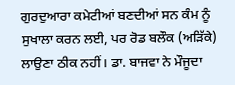ਗੁਰਦੁਆਰਾ ਕਮੇਟੀਆਂ ਬਣਦੀਆਂ ਸਨ ਕੰਮ ਨੂੰ ਸੁਖਾਲਾ ਕਰਨ ਲਈ, ਪਰ ਰੋਡ ਬਲੌਕ (ਅੜਿੱਕੇ) ਲਾਉਣਾ ਠੀਕ ਨਹੀਂ। ਡਾ. ਬਾਜਵਾ ਨੇ ਮੌਜੂਦਾ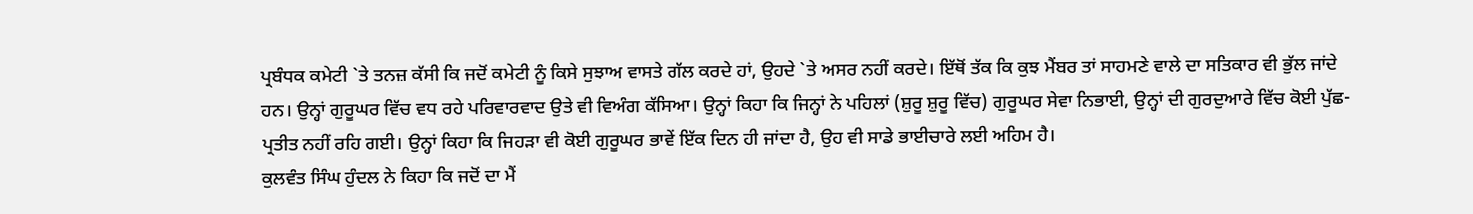ਪ੍ਰਬੰਧਕ ਕਮੇਟੀ `ਤੇ ਤਨਜ਼ ਕੱਸੀ ਕਿ ਜਦੋਂ ਕਮੇਟੀ ਨੂੰ ਕਿਸੇ ਸੁਝਾਅ ਵਾਸਤੇ ਗੱਲ ਕਰਦੇ ਹਾਂ, ਉਹਦੇ `ਤੇ ਅਸਰ ਨਹੀਂ ਕਰਦੇ। ਇੱਥੋਂ ਤੱਕ ਕਿ ਕੁਝ ਮੈਂਬਰ ਤਾਂ ਸਾਹਮਣੇ ਵਾਲੇ ਦਾ ਸਤਿਕਾਰ ਵੀ ਭੁੱਲ ਜਾਂਦੇ ਹਨ। ਉਨ੍ਹਾਂ ਗੁਰੂਘਰ ਵਿੱਚ ਵਧ ਰਹੇ ਪਰਿਵਾਰਵਾਦ ਉਤੇ ਵੀ ਵਿਅੰਗ ਕੱਸਿਆ। ਉਨ੍ਹਾਂ ਕਿਹਾ ਕਿ ਜਿਨ੍ਹਾਂ ਨੇ ਪਹਿਲਾਂ (ਸ਼ੁਰੂ ਸ਼ੁਰੂ ਵਿੱਚ) ਗੁਰੂਘਰ ਸੇਵਾ ਨਿਭਾਈ, ਉਨ੍ਹਾਂ ਦੀ ਗੁਰਦੁਆਰੇ ਵਿੱਚ ਕੋਈ ਪੁੱਛ-ਪ੍ਰਤੀਤ ਨਹੀਂ ਰਹਿ ਗਈ। ਉਨ੍ਹਾਂ ਕਿਹਾ ਕਿ ਜਿਹੜਾ ਵੀ ਕੋਈ ਗੁਰੂਘਰ ਭਾਵੇਂ ਇੱਕ ਦਿਨ ਹੀ ਜਾਂਦਾ ਹੈ, ਉਹ ਵੀ ਸਾਡੇ ਭਾਈਚਾਰੇ ਲਈ ਅਹਿਮ ਹੈ।
ਕੁਲਵੰਤ ਸਿੰਘ ਹੁੰਦਲ ਨੇ ਕਿਹਾ ਕਿ ਜਦੋਂ ਦਾ ਮੈਂ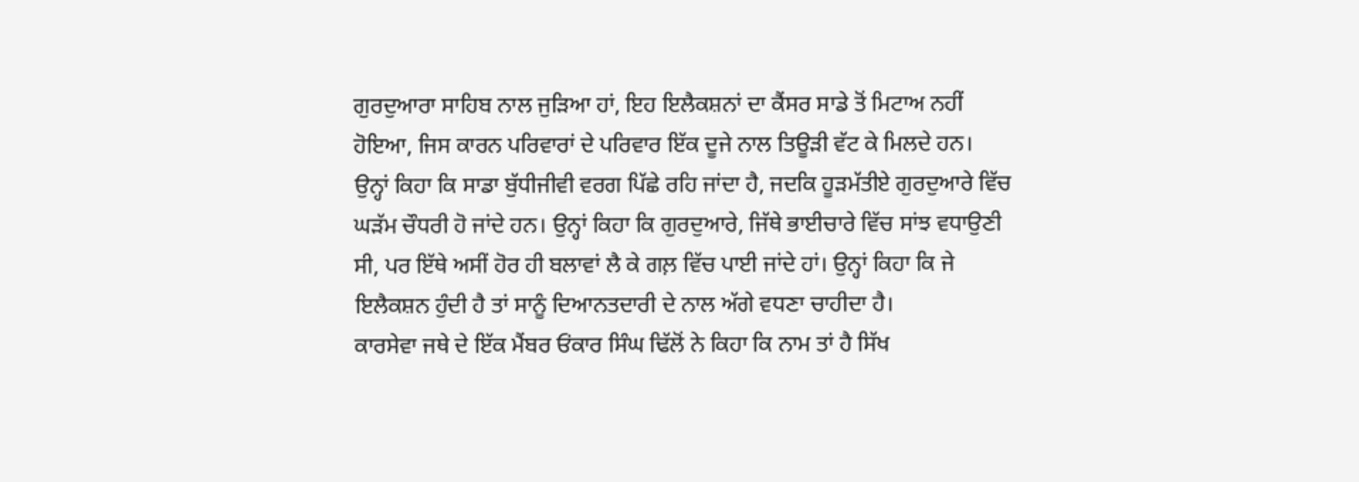ਗੁਰਦੁਆਰਾ ਸਾਹਿਬ ਨਾਲ ਜੁੜਿਆ ਹਾਂ, ਇਹ ਇਲੈਕਸ਼ਨਾਂ ਦਾ ਕੈਂਸਰ ਸਾਡੇ ਤੋਂ ਮਿਟਾਅ ਨਹੀਂ ਹੋਇਆ, ਜਿਸ ਕਾਰਨ ਪਰਿਵਾਰਾਂ ਦੇ ਪਰਿਵਾਰ ਇੱਕ ਦੂਜੇ ਨਾਲ ਤਿਊੜੀ ਵੱਟ ਕੇ ਮਿਲਦੇ ਹਨ। ਉਨ੍ਹਾਂ ਕਿਹਾ ਕਿ ਸਾਡਾ ਬੁੱਧੀਜੀਵੀ ਵਰਗ ਪਿੱਛੇ ਰਹਿ ਜਾਂਦਾ ਹੈ, ਜਦਕਿ ਹੂੜਮੱਤੀਏ ਗੁਰਦੁਆਰੇ ਵਿੱਚ ਘੜੱਮ ਚੌਧਰੀ ਹੋ ਜਾਂਦੇ ਹਨ। ਉਨ੍ਹਾਂ ਕਿਹਾ ਕਿ ਗੁਰਦੁਆਰੇ, ਜਿੱਥੇ ਭਾਈਚਾਰੇ ਵਿੱਚ ਸਾਂਝ ਵਧਾਉਣੀ ਸੀ, ਪਰ ਇੱਥੇ ਅਸੀਂ ਹੋਰ ਹੀ ਬਲਾਵਾਂ ਲੈ ਕੇ ਗਲ਼ ਵਿੱਚ ਪਾਈ ਜਾਂਦੇ ਹਾਂ। ਉਨ੍ਹਾਂ ਕਿਹਾ ਕਿ ਜੇ ਇਲੈਕਸ਼ਨ ਹੁੰਦੀ ਹੈ ਤਾਂ ਸਾਨੂੰ ਦਿਆਨਤਦਾਰੀ ਦੇ ਨਾਲ ਅੱਗੇ ਵਧਣਾ ਚਾਹੀਦਾ ਹੈ।
ਕਾਰਸੇਵਾ ਜਥੇ ਦੇ ਇੱਕ ਮੈਂਬਰ ਓਂਕਾਰ ਸਿੰਘ ਢਿੱਲੋਂ ਨੇ ਕਿਹਾ ਕਿ ਨਾਮ ਤਾਂ ਹੈ ਸਿੱਖ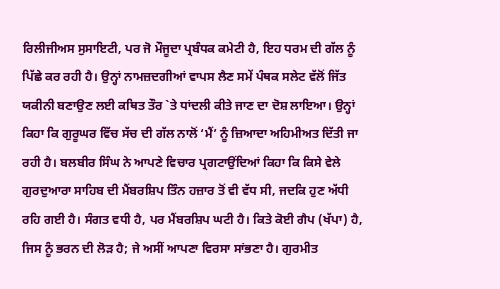ਰਿਲੀਜੀਅਸ ਸੁਸਾਇਟੀ, ਪਰ ਜੋ ਮੌਜੂਦਾ ਪ੍ਰਬੰਧਕ ਕਮੇਟੀ ਹੈ, ਇਹ ਧਰਮ ਦੀ ਗੱਲ ਨੂੰ ਪਿੱਛੇ ਕਰ ਰਹੀ ਹੈ। ਉਨ੍ਹਾਂ ਨਾਮਜ਼ਦਗੀਆਂ ਵਾਪਸ ਲੈਣ ਸਮੇਂ ਪੰਥਕ ਸਲੇਟ ਵੱਲੋਂ ਜਿੱਤ ਯਕੀਨੀ ਬਣਾਉਣ ਲਈ ਕਥਿਤ ਤੌਰ `ਤੇ ਧਾਂਦਲੀ ਕੀਤੇ ਜਾਣ ਦਾ ਦੋਸ਼ ਲਾਇਆ। ਉਨ੍ਹਾਂ ਕਿਹਾ ਕਿ ਗੁਰੂਘਰ ਵਿੱਚ ਸੱਚ ਦੀ ਗੱਲ ਨਾਲੋਂ ‘ਮੈਂ’ ਨੂੰ ਜ਼ਿਆਦਾ ਅਹਿਮੀਅਤ ਦਿੱਤੀ ਜਾ ਰਹੀ ਹੈ। ਬਲਬੀਰ ਸਿੰਘ ਨੇ ਆਪਣੇ ਵਿਚਾਰ ਪ੍ਰਗਟਾਉਂਦਿਆਂ ਕਿਹਾ ਕਿ ਕਿਸੇ ਵੇਲੇ ਗੁਰਦੁਆਰਾ ਸਾਹਿਬ ਦੀ ਮੈਂਬਰਸ਼ਿਪ ਤਿੰਨ ਹਜ਼ਾਰ ਤੋਂ ਵੀ ਵੱਧ ਸੀ, ਜਦਕਿ ਹੁਣ ਅੱਧੀ ਰਹਿ ਗਈ ਹੈ। ਸੰਗਤ ਵਧੀ ਹੈ, ਪਰ ਮੈਂਬਰਸ਼ਿਪ ਘਟੀ ਹੈ। ਕਿਤੇ ਕੋਈ ਗੈਪ (ਖੱਪਾ) ਹੈ, ਜਿਸ ਨੂੰ ਭਰਨ ਦੀ ਲੋੜ ਹੈ; ਜੇ ਅਸੀਂ ਆਪਣਾ ਵਿਰਸਾ ਸਾਂਭਣਾ ਹੈ। ਗੁਰਮੀਤ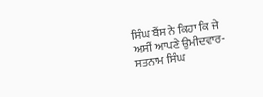ਸਿੰਘ ਬੈਂਸ ਨੇ ਕਿਹਾ ਕਿ ਜੇ ਅਸੀਂ ਆਪਣੇ ਉਮੀਦਵਾਰ-ਸਤਨਾਮ ਸਿੰਘ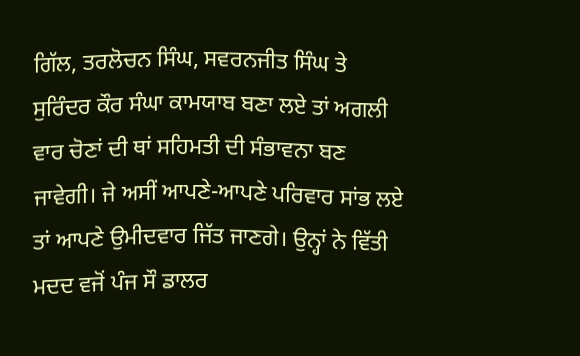ਗਿੱਲ, ਤਰਲੋਚਨ ਸਿੰਘ, ਸਵਰਨਜੀਤ ਸਿੰਘ ਤੇ ਸੁਰਿੰਦਰ ਕੌਰ ਸੰਘਾ ਕਾਮਯਾਬ ਬਣਾ ਲਏ ਤਾਂ ਅਗਲੀ ਵਾਰ ਚੋਣਾਂ ਦੀ ਥਾਂ ਸਹਿਮਤੀ ਦੀ ਸੰਭਾਵਨਾ ਬਣ ਜਾਵੇਗੀ। ਜੇ ਅਸੀਂ ਆਪਣੇ-ਆਪਣੇ ਪਰਿਵਾਰ ਸਾਂਭ ਲਏ ਤਾਂ ਆਪਣੇ ਉਮੀਦਵਾਰ ਜਿੱਤ ਜਾਣਗੇ। ਉਨ੍ਹਾਂ ਨੇ ਵਿੱਤੀ ਮਦਦ ਵਜੋਂ ਪੰਜ ਸੌ ਡਾਲਰ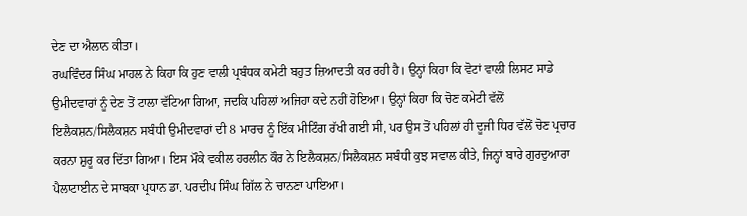ਦੇਣ ਦਾ ਐਲਾਨ ਕੀਤਾ।
ਰਘਵਿੰਦਰ ਸਿੰਘ ਮਾਹਲ ਨੇ ਕਿਹਾ ਕਿ ਹੁਣ ਵਾਲੀ ਪ੍ਰਬੰਧਕ ਕਮੇਟੀ ਬਹੁਤ ਜ਼ਿਆਦਤੀ ਕਰ ਰਹੀ ਹੈ। ਉਨ੍ਹਾਂ ਕਿਹਾ ਕਿ ਵੋਟਾਂ ਵਾਲੀ ਲਿਸਟ ਸਾਡੇ ਉਮੀਦਵਾਰਾਂ ਨੂੰ ਦੇਣ ਤੋਂ ਟਾਲਾ ਵੱਟਿਆ ਗਿਆ, ਜਦਕਿ ਪਹਿਲਾਂ ਅਜਿਹਾ ਕਦੇ ਨਹੀਂ ਹੋਇਆ। ਉਨ੍ਹਾਂ ਕਿਹਾ ਕਿ ਚੋਣ ਕਮੇਟੀ ਵੱਲੋਂ ਇਲੈਕਸ਼ਨ/ਸਿਲੈਕਸ਼ਨ ਸਬੰਧੀ ਉਮੀਦਵਾਰਾਂ ਦੀ 8 ਮਾਰਚ ਨੂੰ ਇੱਕ ਮੀਟਿੰਗ ਰੱਖੀ ਗਈ ਸੀ, ਪਰ ਉਸ ਤੋਂ ਪਹਿਲਾਂ ਹੀ ਦੂਜੀ ਧਿਰ ਵੱਲੋਂ ਚੋਣ ਪ੍ਰਚਾਰ ਕਰਨਾ ਸ਼ੁਰੂ ਕਰ ਦਿੱਤਾ ਗਿਆ। ਇਸ ਮੌਕੇ ਵਕੀਲ ਹਰਲੀਨ ਕੌਰ ਨੇ ਇਲੈਕਸ਼ਨ/ਸਿਲੈਕਸ਼ਨ ਸਬੰਧੀ ਕੁਝ ਸਵਾਲ ਕੀਤੇ, ਜਿਨ੍ਹਾਂ ਬਾਰੇ ਗੁਰਦੁਆਰਾ ਪੈਲਾਟਾਈਨ ਦੇ ਸਾਬਕਾ ਪ੍ਰਧਾਨ ਡਾ. ਪਰਦੀਪ ਸਿੰਘ ਗਿੱਲ ਨੇ ਚਾਨਣਾ ਪਾਇਆ।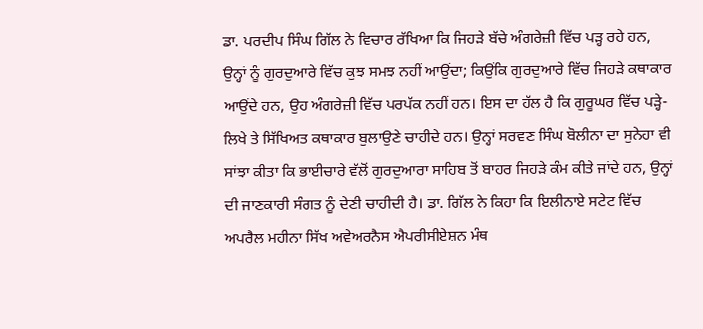ਡਾ. ਪਰਦੀਪ ਸਿੰਘ ਗਿੱਲ ਨੇ ਵਿਚਾਰ ਰੱਖਿਆ ਕਿ ਜਿਹੜੇ ਬੱਚੇ ਅੰਗਰੇਜ਼ੀ ਵਿੱਚ ਪੜ੍ਹ ਰਹੇ ਹਨ, ਉਨ੍ਹਾਂ ਨੂੰ ਗੁਰਦੁਆਰੇ ਵਿੱਚ ਕੁਝ ਸਮਝ ਨਹੀਂ ਆਉਂਦਾ; ਕਿਉਂਕਿ ਗੁਰਦੁਆਰੇ ਵਿੱਚ ਜਿਹੜੇ ਕਥਾਕਾਰ ਆਉਂਦੇ ਹਨ, ਉਹ ਅੰਗਰੇਜ਼ੀ ਵਿੱਚ ਪਰਪੱਕ ਨਹੀਂ ਹਨ। ਇਸ ਦਾ ਹੱਲ ਹੈ ਕਿ ਗੁਰੂਘਰ ਵਿੱਚ ਪੜ੍ਹੇ-ਲਿਖੇ ਤੇ ਸਿੱਖਿਅਤ ਕਥਾਕਾਰ ਬੁਲਾਉਣੇ ਚਾਹੀਦੇ ਹਨ। ਉਨ੍ਹਾਂ ਸਰਵਣ ਸਿੰਘ ਬੋਲੀਨਾ ਦਾ ਸੁਨੇਹਾ ਵੀ ਸਾਂਝਾ ਕੀਤਾ ਕਿ ਭਾਈਚਾਰੇ ਵੱਲੋਂ ਗੁਰਦੁਆਰਾ ਸਾਹਿਬ ਤੋਂ ਬਾਹਰ ਜਿਹੜੇ ਕੰਮ ਕੀਤੇ ਜਾਂਦੇ ਹਨ, ਉਨ੍ਹਾਂ ਦੀ ਜਾਣਕਾਰੀ ਸੰਗਤ ਨੂੰ ਦੇਣੀ ਚਾਹੀਦੀ ਹੈ। ਡਾ. ਗਿੱਲ ਨੇ ਕਿਹਾ ਕਿ ਇਲੀਨਾਏ ਸਟੇਟ ਵਿੱਚ ਅਪਰੈਲ ਮਹੀਨਾ ਸਿੱਖ ਅਵੇਅਰਨੈਸ ਐਪਰੀਸੀਏਸ਼ਨ ਮੰਥ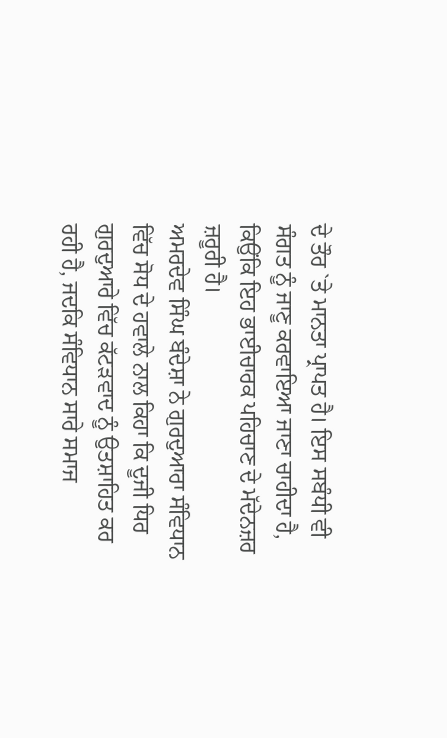ਦੇ ਤੌਰ `ਤੇ ਮਾਨਤਾ ਪ੍ਰਾਪਤ ਹੈ। ਇਸ ਸਬੰਧੀ ਵੀ ਸੰਗਤ ਨੂੰ ਜਾਣੂ ਕਰਵਾਇਆ ਜਾਣਾ ਚਾਹੀਦਾ ਹੈ, ਕਿਉਂਕਿ ਇਹ ਭਾਈਚਾਰਕ ਪਹਿਚਾਣ ਦੇ ਮੱਦੇਨਜ਼ਰ ਜ਼ਰੂਰੀ ਹੈ।
ਅਮਰਦੇਵ ਸਿੰਘ ਬੰਦੇਸ਼ਾ ਨੇ ਗੁਰਦੁਆਰਾ ਸੰਵਿਧਾਨ ਵਿੱਚ ਸੋਧ ਦੇ ਹਵਾਲੇ ਨਾਲ ਕਿਹਾ ਕਿ ਦੂਜੀ ਧਿਰ ਗੁਰਦੁਆਰੇ ਵਿੱਚ ਕੱਟੜਵਾਦ ਨੂੰ ਉਤਸ਼ਾਹਿਤ ਕਰ ਰਹੀ ਹੈ, ਜਦਕਿ ਸੰਵਿਧਾਨ ਸਾਰੇ ਸਮਾਜ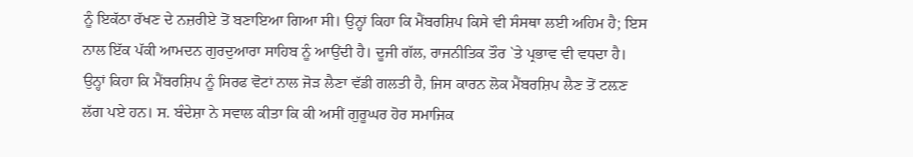ਨੂੰ ਇਕੱਠਾ ਰੱਖਣ ਦੇ ਨਜ਼ਰੀਏ ਤੋਂ ਬਣਾਇਆ ਗਿਆ ਸੀ। ਉਨ੍ਹਾਂ ਕਿਹਾ ਕਿ ਮੈਂਬਰਸ਼ਿਪ ਕਿਸੇ ਵੀ ਸੰਸਥਾ ਲਈ ਅਹਿਮ ਹੈ; ਇਸ ਨਾਲ ਇੱਕ ਪੱਕੀ ਆਮਦਨ ਗੁਰਦੁਆਰਾ ਸਾਹਿਬ ਨੂੰ ਆਉਂਦੀ ਹੈ। ਦੂਜੀ ਗੱਲ, ਰਾਜਨੀਤਿਕ ਤੌਰ `ਤੇ ਪ੍ਰਭਾਵ ਵੀ ਵਧਦਾ ਹੈ। ਉਨ੍ਹਾਂ ਕਿਹਾ ਕਿ ਮੈਂਬਰਸ਼ਿਪ ਨੂੰ ਸਿਰਫ ਵੋਟਾਂ ਨਾਲ ਜੋੜ ਲੈਣਾ ਵੱਡੀ ਗਲਤੀ ਹੈ, ਜਿਸ ਕਾਰਨ ਲੋਕ ਮੈਂਬਰਸ਼ਿਪ ਲੈਣ ਤੋਂ ਟਲ਼ਣ ਲੱਗ ਪਏ ਹਨ। ਸ. ਬੰਦੇਸ਼ਾ ਨੇ ਸਵਾਲ ਕੀਤਾ ਕਿ ਕੀ ਅਸੀਂ ਗੁਰੂਘਰ ਹੋਰ ਸਮਾਜਿਕ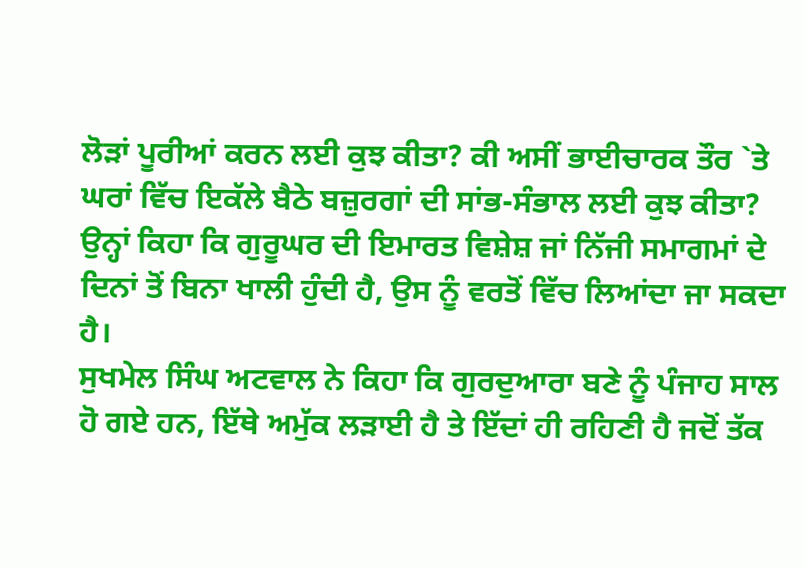ਲੋੜਾਂ ਪੂਰੀਆਂ ਕਰਨ ਲਈ ਕੁਝ ਕੀਤਾ? ਕੀ ਅਸੀਂ ਭਾਈਚਾਰਕ ਤੌਰ `ਤੇ ਘਰਾਂ ਵਿੱਚ ਇਕੱਲੇ ਬੈਠੇ ਬਜ਼ੁਰਗਾਂ ਦੀ ਸਾਂਭ-ਸੰਭਾਲ ਲਈ ਕੁਝ ਕੀਤਾ? ਉਨ੍ਹਾਂ ਕਿਹਾ ਕਿ ਗੁਰੂਘਰ ਦੀ ਇਮਾਰਤ ਵਿਸ਼ੇਸ਼ ਜਾਂ ਨਿੱਜੀ ਸਮਾਗਮਾਂ ਦੇ ਦਿਨਾਂ ਤੋਂ ਬਿਨਾ ਖਾਲੀ ਹੁੰਦੀ ਹੈ, ਉਸ ਨੂੰ ਵਰਤੋਂ ਵਿੱਚ ਲਿਆਂਦਾ ਜਾ ਸਕਦਾ ਹੈ।
ਸੁਖਮੇਲ ਸਿੰਘ ਅਟਵਾਲ ਨੇ ਕਿਹਾ ਕਿ ਗੁਰਦੁਆਰਾ ਬਣੇ ਨੂੰ ਪੰਜਾਹ ਸਾਲ ਹੋ ਗਏ ਹਨ, ਇੱਥੇ ਅਮੁੱਕ ਲੜਾਈ ਹੈ ਤੇ ਇੱਦਾਂ ਹੀ ਰਹਿਣੀ ਹੈ ਜਦੋਂ ਤੱਕ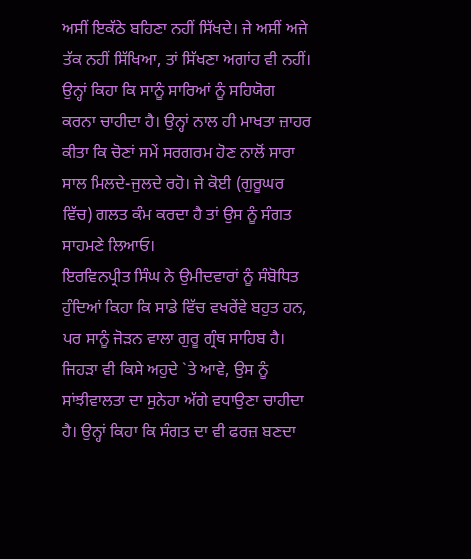ਅਸੀਂ ਇਕੱਠੇ ਬਹਿਣਾ ਨਹੀਂ ਸਿੱਖਦੇ। ਜੇ ਅਸੀਂ ਅਜੇ ਤੱਕ ਨਹੀਂ ਸਿੱਖਿਆ, ਤਾਂ ਸਿੱਖਣਾ ਅਗਾਂਹ ਵੀ ਨਹੀਂ। ਉਨ੍ਹਾਂ ਕਿਹਾ ਕਿ ਸਾਨੂੰ ਸਾਰਿਆਂ ਨੂੰ ਸਹਿਯੋਗ ਕਰਨਾ ਚਾਹੀਦਾ ਹੈ। ਉਨ੍ਹਾਂ ਨਾਲ ਹੀ ਮਾਖਤਾ ਜ਼ਾਹਰ ਕੀਤਾ ਕਿ ਚੋਣਾਂ ਸਮੇਂ ਸਰਗਰਮ ਹੋਣ ਨਾਲੋਂ ਸਾਰਾ ਸਾਲ ਮਿਲਦੇ-ਜੁਲਦੇ ਰਹੋ। ਜੇ ਕੋਈ (ਗੁਰੂਘਰ ਵਿੱਚ) ਗਲਤ ਕੰਮ ਕਰਦਾ ਹੈ ਤਾਂ ਉਸ ਨੂੰ ਸੰਗਤ ਸਾਹਮਣੇ ਲਿਆਓ।
ਇਰਵਿਨਪ੍ਰੀਤ ਸਿੰਘ ਨੇ ਉਮੀਦਵਾਰਾਂ ਨੂੰ ਸੰਬੋਧਿਤ ਹੁੰਦਿਆਂ ਕਿਹਾ ਕਿ ਸਾਡੇ ਵਿੱਚ ਵਖਰੇਂਵੇ ਬਹੁਤ ਹਨ, ਪਰ ਸਾਨੂੰ ਜੋੜਨ ਵਾਲਾ ਗੁਰੂ ਗ੍ਰੰਥ ਸਾਹਿਬ ਹੈ। ਜਿਹੜਾ ਵੀ ਕਿਸੇ ਅਹੁਦੇ `ਤੇ ਆਵੇ, ਉਸ ਨੂੰ ਸਾਂਝੀਵਾਲਤਾ ਦਾ ਸੁਨੇਹਾ ਅੱਗੇ ਵਧਾਉਣਾ ਚਾਹੀਦਾ ਹੈ। ਉਨ੍ਹਾਂ ਕਿਹਾ ਕਿ ਸੰਗਤ ਦਾ ਵੀ ਫਰਜ਼ ਬਣਦਾ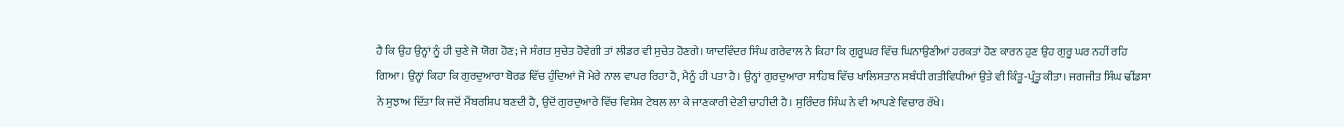ਹੈ ਕਿ ਉਹ ਉਨ੍ਹਾਂ ਨੂੰ ਹੀ ਚੁਣੇ ਜੋ ਯੋਗ ਹੋਣ; ਜੇ ਸੰਗਤ ਸੁਚੇਤ ਹੋਵੇਗੀ ਤਾਂ ਲੀਡਰ ਵੀ ਸੁਚੇਤ ਹੋਣਗੇ। ਯਾਦਵਿੰਦਰ ਸਿੰਘ ਗਰੇਵਾਲ ਨੇ ਕਿਹਾ ਕਿ ਗੁਰੂਘਰ ਵਿੱਚ ਘਿਨਾਉਣੀਆਂ ਹਰਕਤਾਂ ਹੋਣ ਕਾਰਨ ਹੁਣ ਉਹ ਗੁਰੂ ਘਰ ਨਹੀਂ ਰਹਿ ਗਿਆ। ਉਨ੍ਹਾਂ ਕਿਹਾ ਕਿ ਗੁਰਦੁਆਰਾ ਬੋਰਡ ਵਿੱਚ ਹੁੰਦਿਆਂ ਜੋ ਮੇਰੇ ਨਾਲ ਵਾਪਰ ਰਿਹਾ ਹੈ, ਮੈਨੂੰ ਹੀ ਪਤਾ ਹੈ। ਉਨ੍ਹਾਂ ਗੁਰਦੁਆਰਾ ਸਾਹਿਬ ਵਿੱਚ ਖਾਲਿਸਤਾਨ ਸਬੰਧੀ ਗਤੀਵਿਧੀਆਂ ਉਤੇ ਵੀ ਕਿੰਤੂ-ਪ੍ਰੰਤੂ ਕੀਤਾ। ਜਗਜੀਤ ਸਿੰਘ ਢੀਂਡਸਾ ਨੇ ਸੁਝਾਅ ਦਿੱਤਾ ਕਿ ਜਦੋਂ ਮੈਂਬਰਸ਼ਿਪ ਬਣਦੀ ਹੈ, ਉਦੋਂ ਗੁਰਦੁਆਰੇ ਵਿੱਚ ਵਿਸ਼ੇਸ਼ ਟੇਬਲ ਲਾ ਕੇ ਜਾਣਕਾਰੀ ਦੇਣੀ ਚਾਹੀਦੀ ਹੈ। ਸੁਰਿੰਦਰ ਸਿੰਘ ਨੇ ਵੀ ਆਪਣੇ ਵਿਚਾਰ ਰੱਖੇ।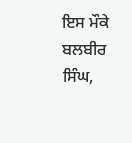ਇਸ ਮੌਕੇ ਬਲਬੀਰ ਸਿੰਘ,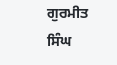ਗੁਰਮੀਤ ਸਿੰਘ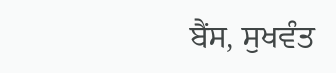ਬੈਂਸ, ਸੁਖਵੰਤ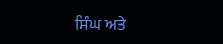ਸਿੰਘ ਅਤੇ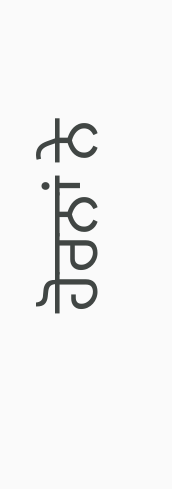ਹੋਰਨਾਂ ਨੇ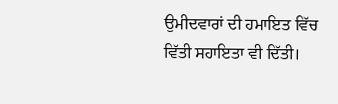ਉਮੀਦਵਾਰਾਂ ਦੀ ਹਮਾਇਤ ਵਿੱਚ ਵਿੱਤੀ ਸਹਾਇਤਾ ਵੀ ਦਿੱਤੀ।